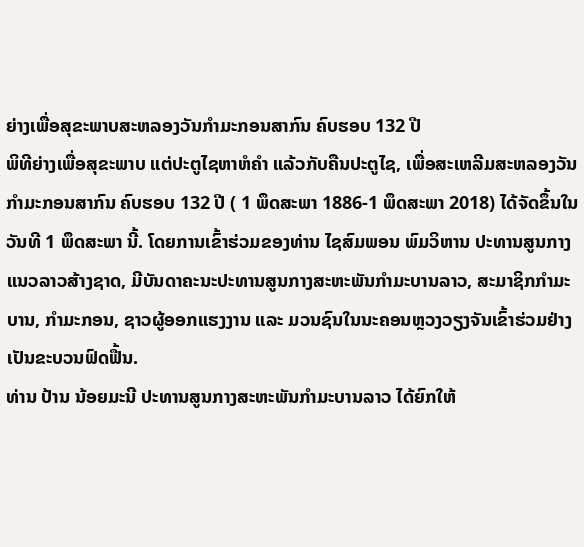ຍ່າງເພື່ອສຸຂະພາບສະຫລອງວັນກໍາມະກອນສາກົນ ຄົບຮອບ 132 ປີ
ພິທີຍ່າງເພື່ອສຸຂະພາບ ແຕ່ປະຕູໄຊຫາຫໍຄໍາ ແລ້ວກັບຄືນປະຕູໄຊ, ເພື່ອສະເຫລີມສະຫລອງວັນກໍາມະກອນສາກົນ ຄົບຮອບ 132 ປີ ( 1 ພຶດສະພາ 1886-1 ພຶດສະພາ 2018) ໄດ້ຈັດຂຶ້ນໃນວັນທີ 1 ພຶດສະພາ ນີ້. ໂດຍການເຂົ້າຮ່ວມຂອງທ່ານ ໄຊສົມພອນ ພົມວິຫານ ປະທານສູນກາງແນວລາວສ້າງຊາດ, ມີບັນດາຄະນະປະທານສູນກາງສະຫະພັນກໍາມະບານລາວ, ສະມາຊິກກໍາມະບານ, ກໍາມະກອນ, ຊາວຜູ້ອອກແຮງງານ ແລະ ມວນຊົນໃນນະຄອນຫຼວງວຽງຈັນເຂົ້າຮ່ວມຢ່າງເປັນຂະບວນຟົດຟື້ນ.
ທ່ານ ປ້ານ ນ້ອຍມະນີ ປະທານສູນກາງສະຫະພັນກໍາມະບານລາວ ໄດ້ຍົກໃຫ້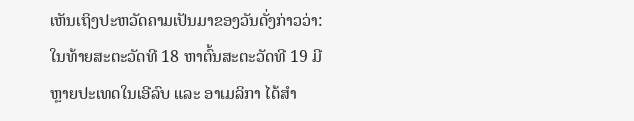ເຫັນເຖິງປະຫວັດຄາມເປັນມາຂອງວັນດັ່ງກ່າວວ່າ: ໃນທ້າຍສະຕະວັດທີ 18 ຫາຕົ້ນສະຕະວັດທີ 19 ມີຫຼາຍປະເທດໃນເອີລົບ ແລະ ອາເມລິກາ ໄດ້ສໍາ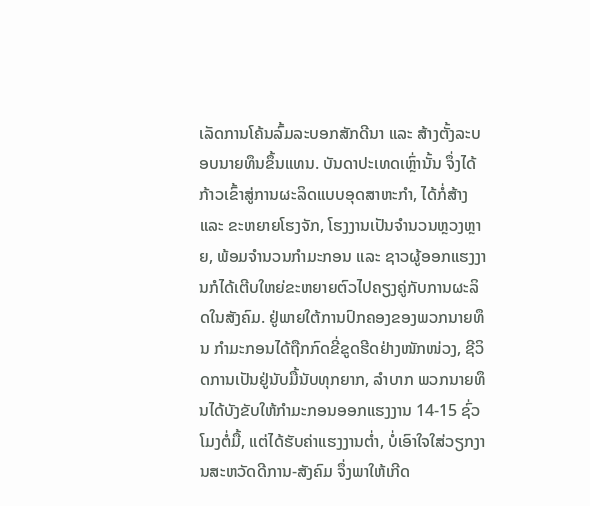ເລັດການໂຄ້ນລົ້ມລະບອກສັກດີນາ ແລະ ສ້າງຕັ້ງລະບອບນາຍທຶນຂຶ້ນແທນ. ບັນດາປະເທດເຫຼົ່ານັ້ນ ຈຶ່ງໄດ້ກ້າວເຂົ້າສູ່ການຜະລິດແບບອຸດສາຫະກໍາ, ໄດ້ກໍ່ສ້າງ ແລະ ຂະຫຍາຍໂຮງຈັກ, ໂຮງງານເປັນຈໍານວນຫຼວງຫຼາຍ, ພ້ອມຈໍານວນກໍາມະກອນ ແລະ ຊາວຜູ້ອອກແຮງງານກໍໄດ້ເຕີບໃຫຍ່ຂະຫຍາຍຕົວໄປຄຽງຄູ່ກັບການຜະລິດໃນສັງຄົມ. ຢູ່ພາຍໃຕ້ການປົກຄອງຂອງພວກນາຍທຶນ ກໍາມະກອນໄດ້ຖືກກົດຂີ່ຂູດຮີດຢ່າງໜັກໜ່ວງ, ຊີວິດການເປັນຢູ່ນັບມື້ນັບທຸກຍາກ, ລໍາບາກ ພວກນາຍທຶນໄດ້ບັງຂັບໃຫ້ກໍາມະກອນອອກແຮງງານ 14-15 ຊົ່ວໂມງຕໍ່ມື້, ແຕ່ໄດ້ຮັບຄ່າແຮງງານຕໍ່າ, ບໍ່ເອົາໃຈໃສ່ວຽກງານສະຫວັດດີການ-ສັງຄົມ ຈຶ່ງພາໃຫ້ເກີດ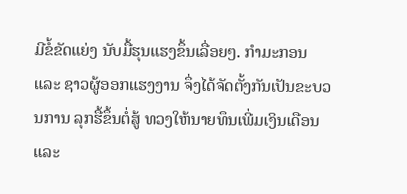ມີຂໍ້ຂັດແຍ່ງ ນັບມື້ຮຸນແຮງຂຶ້ນເລື່ອຍໆ. ກໍາມະກອນ ແລະ ຊາວຜູ້ອອກແຮງງານ ຈຶ່ງໄດ້ຈັດຕັ້ງກັນເປັນຂະບວນການ ລຸກຮື້ຂຶ້ນຕໍ່ສູ້ ທວງໃຫ້ນາຍທຶນເພີ່ມເງິນເດືອນ ແລະ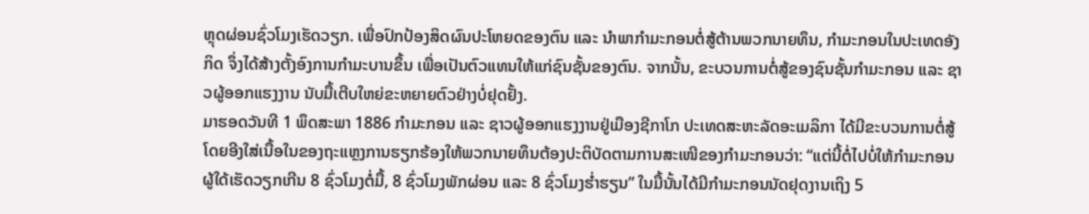ຫຼຸດຜ່ອນຊົ່ວໂມງເຮັດວຽກ. ເພື່ອປົກປ້ອງສິດຜົນປະໂຫຍດຂອງຕົນ ແລະ ນໍາພາກໍາມະກອນຕໍ່ສູ້ຕ້ານພວກນາຍທຶນ, ກໍາມະກອນໃນປະເທດອັງກິດ ຈຶ່ງໄດ້ສ້າງຕັ້ງອົງການກໍາມະບານຂຶ້ນ ເພື່ອເປັນຕົວແທນໃຫ້ແກ່ຊົນຊັ້ນຂອງຕົນ. ຈາກນັ້ນ, ຂະບວນການຕໍ່ສູ້ຂອງຊົນຊັ້ນກໍາມະກອນ ແລະ ຊາວຜູ້ອອກແຮງງານ ນັບມື້ເຕີບໃຫຍ່ຂະຫຍາຍຕົວຢ່າງບໍ່ຢຸດຢັ້ງ.
ມາຮອດວັນທີ 1 ພຶດສະພາ 1886 ກໍາມະກອນ ແລະ ຊາວຜູ້ອອກແຮງງານຢູ່ເມືອງຊີກາໂກ ປະເທດສະຫະລັດອະເມລິກາ ໄດ້ມີຂະບວນການຕໍ່ສູ້ ໂດຍອີງໃສ່ເນື້ອໃນຂອງຖະແຫຼງການຮຽກຮ້ອງໃຫ້ພວກນາຍທຶນຕ້ອງປະຕິບັດຕາມການສະເໜີຂອງກໍາມະກອນວ່າ: “ແຕ່ນີ້ຕໍ່ໄປບໍ່ໃຫ້ກໍາມະກອນຜູ້ໃດ້ເຮັດວຽກເກີນ 8 ຊົ່ວໂມງຕໍ່ມື້, 8 ຊົ່ວໂມງພັກຜ່ອນ ແລະ 8 ຊົ່ວໂມງຮໍ່າຮຽນ” ໃນມື້ນັ້ນໄດ້ມີກໍາມະກອນນັດຢຸດງານເຖິງ 5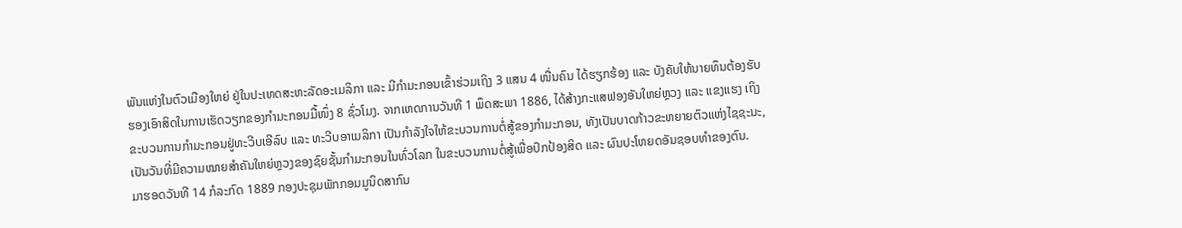ພັນແຫ່ງໃນຕົວເມືອງໃຫຍ່ ຢູ່ໃນປະເທດສະຫະລັດອະເມລິກາ ແລະ ມີກໍາມະກອນເຂົ້າຮ່ວມເຖິງ 3 ແສນ 4 ໜື່ນຄົນ ໄດ້ຮຽກຮ້ອງ ແລະ ບັງຄັບໃຫ້ນາຍທຶນຕ້ອງຮັບຮອງເອົາສິດໃນການເຮັດວຽກຂອງກໍາມະກອນມື້ໜຶ່ງ 8 ຊົ່ວໂມງ. ຈາກເຫດການວັນທີ 1 ພຶດສະພາ 1886, ໄດ້ສ້າງກະແສຟອງອັນໃຫຍ່ຫຼວງ ແລະ ແຂງແຮງ ເຖິງຂະບວນການກໍາມະກອນຢູ່ທະວີບເອີລົບ ແລະ ທະວີບອາເມລິກາ ເປັນກໍາລັງໃຈໃຫ້ຂະບວນການຕໍ່ສູ້ຂອງກໍາມະກອນ, ທັງເປັນບາດກ້າວຂະຫຍາຍຕົວແຫ່ງໄຊຊະນະ, ເປັນວັນທີ່ມີຄວາມໝາຍສໍາຄັນໃຫຍ່ຫຼວງຂອງຊົຍຊັ້ນກໍາມະກອນໃນທົ່ວໂລກ ໃນຂະບວນການຕໍ່ສູ້ເພື່ອປົກປ້ອງສິດ ແລະ ຜົນປະໂຫຍດອັນຊອບທໍາຂອງຕົນ.
ມາຮອດວັນທີ 14 ກໍລະກົດ 1889 ກອງປະຊຸມພັກກອມມູນິດສາກົນ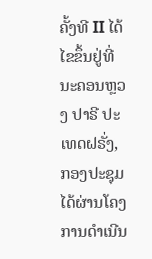ຄັ້ງທີ II ໄດ້ໄຂຂຶ້ນຢູ່ທີ່ນະຄອນຫຼວງ ປາຣີ ປະເທດຝຣັ່ງ, ກອງປະຊຸມໄດ້ຜ່ານໂຄງການດໍາເນີນ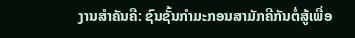ງານສໍາຄັນຄື: ຊົນຊັ້ນກໍາມະກອນສາມັກຄີກັນຕໍ່ສູ້ເພື່ອ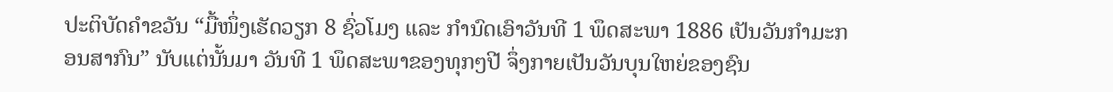ປະຕິບັດຄໍາຂວັນ “ມື້ໜຶ່ງເຮັດວຽກ 8 ຊົ່ວໂມງ ແລະ ກໍານົດເອົາວັນທີ 1 ພຶດສະພາ 1886 ເປັນວັນກໍາມະກອນສາກົນ” ນັບແຕ່ນັ້ນມາ ວັນທີ 1 ພຶດສະພາຂອງທຸກໆປີ ຈຶ່ງກາຍເປັນວັນບຸນໃຫຍ່ຂອງຊົນ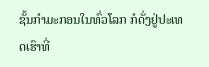ຊັ້ນກໍາມະກອນໃນທົ່ວໂລກ ກໍດັ່ງຢູ່ປະເທດເຮົາທີ່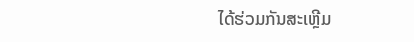ໄດ້ຮ່ວມກັນສະເຫຼີມ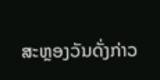ສະຫຼອງວັນດັ່ງກ່າວ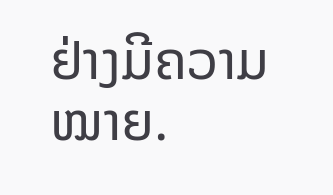ຢ່າງມີຄວາມໝາຍ.